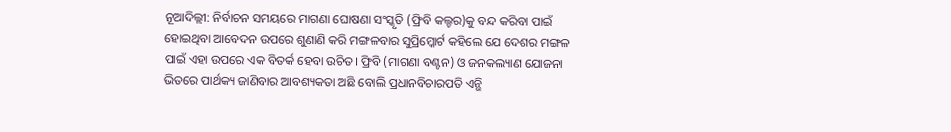ନୂଆଦିଲ୍ଲୀ: ନିର୍ବାଚନ ସମୟରେ ମାଗଣା ଘୋଷଣା ସଂସ୍କୃତି (ଫ୍ରିବି କଲ୍ଚର)କୁ ବନ୍ଦ କରିବା ପାଇଁ ହୋଇଥିବା ଆବେଦନ ଉପରେ ଶୁଣାଣି କରି ମଙ୍ଗଳବାର ସୁପ୍ରିମ୍କୋର୍ଟ କହିଲେ ଯେ ଦେଶର ମଙ୍ଗଳ ପାଇଁ ଏହା ଉପରେ ଏକ ବିତର୍କ ହେବା ଉଚିତ। ଫ୍ରିବି (ମାଗଣା ବଣ୍ଟନ) ଓ ଜନକଲ୍ୟାଣ ଯୋଜନା ଭିତରେ ପାର୍ଥକ୍ୟ ଜାଣିବାର ଆବଶ୍ୟକତା ଅଛି ବୋଲି ପ୍ରଧାନବିଚାରପତି ଏନ୍ଭି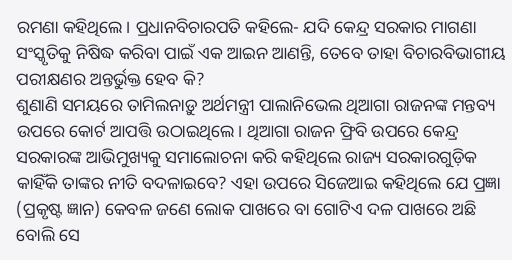ରମଣା କହିଥିଲେ। ପ୍ରଧାନବିଚାରପତି କହିଲେ- ଯଦି କେନ୍ଦ୍ର ସରକାର ମାଗଣା ସଂସ୍କୃତିକୁ ନିଷିଦ୍ଧ କରିବା ପାଇଁ ଏକ ଆଇନ ଆଣନ୍ତି, ତେବେ ତାହା ବିଚାରବିଭାଗୀୟ ପରୀକ୍ଷଣର ଅନ୍ତର୍ଭୁକ୍ତ ହେବ କି?
ଶୁଣାଣି ସମୟରେ ତାମିଲନାଡ଼ୁ ଅର୍ଥମନ୍ତ୍ରୀ ପାଲାନିଭେଲ ଥିଆଗା ରାଜନଙ୍କ ମନ୍ତବ୍ୟ ଉପରେ କୋର୍ଟ ଆପତ୍ତି ଉଠାଇଥିଲେ। ଥିଆଗା ରାଜନ ଫ୍ରିବି ଉପରେ କେନ୍ଦ୍ର ସରକାରଙ୍କ ଆଭିମୁଖ୍ୟକୁ ସମାଲୋଚନା କରି କହିଥିଲେ ରାଜ୍ୟ ସରକାରଗୁଡ଼ିକ କାହିଁକି ତାଙ୍କର ନୀତି ବଦଳାଇବେ? ଏହା ଉପରେ ସିଜେଆଇ କହିଥିଲେ ଯେ ପ୍ରଜ୍ଞା (ପ୍ରକୃଷ୍ଟ ଜ୍ଞାନ) କେବଳ ଜଣେ ଲୋକ ପାଖରେ ବା ଗୋଟିଏ ଦଳ ପାଖରେ ଅଛି ବୋଲି ସେ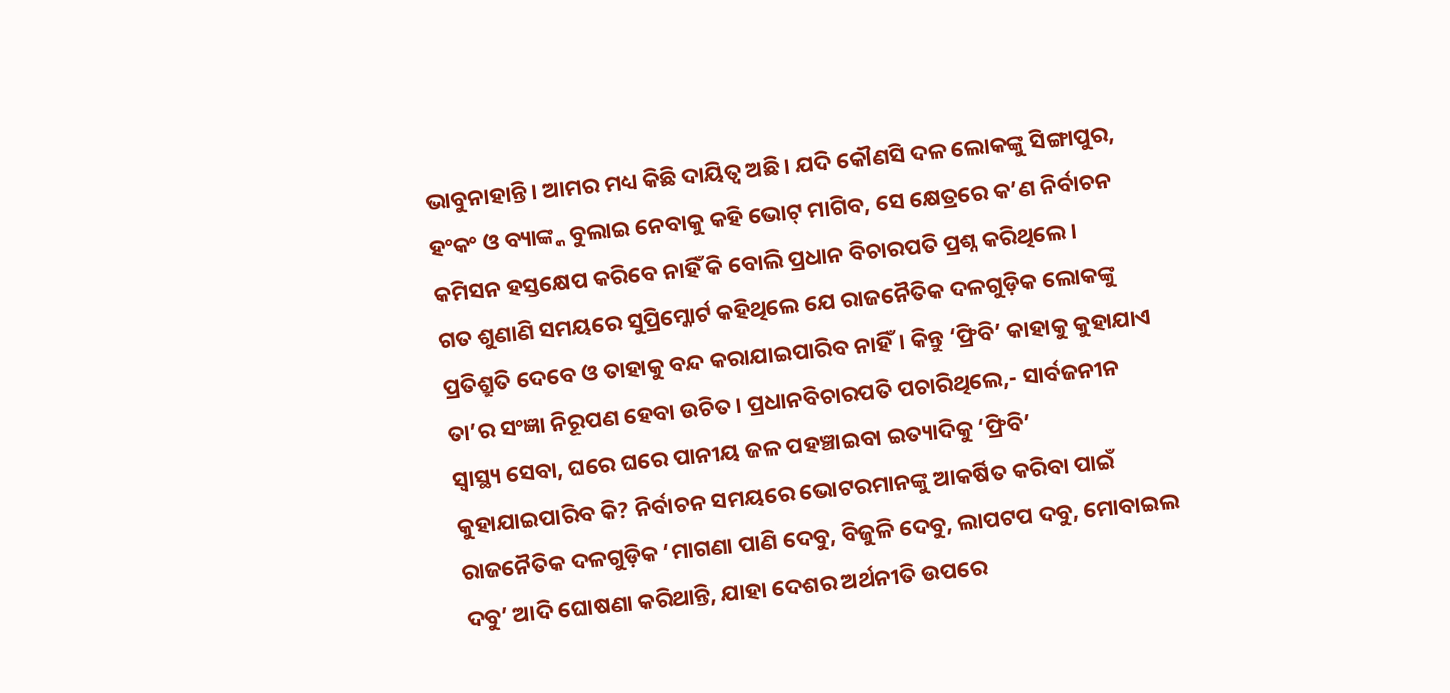ଭାବୁନାହାନ୍ତି। ଆମର ମଧ୍ୟ କିଛି ଦାୟିତ୍ବ ଅଛି। ଯଦି କୌଣସି ଦଳ ଲୋକଙ୍କୁ ସିଙ୍ଗାପୁର, ହଂକଂ ଓ ବ୍ୟାଙ୍କ୍କ ବୁଲାଇ ନେବାକୁ କହି ଭୋଟ୍ ମାଗିବ, ସେ କ୍ଷେତ୍ରରେ କ’ଣ ନିର୍ବାଚନ କମିସନ ହସ୍ତକ୍ଷେପ କରିବେ ନାହିଁ କି ବୋଲି ପ୍ରଧାନ ବିଚାରପତି ପ୍ରଶ୍ନ କରିଥିଲେ।
ଗତ ଶୁଣାଣି ସମୟରେ ସୁପ୍ରିମ୍କୋର୍ଟ କହିଥିଲେ ଯେ ରାଜନୈତିକ ଦଳଗୁଡ଼ିକ ଲୋକଙ୍କୁ ପ୍ରତିଶ୍ରୁତି ଦେବେ ଓ ତାହାକୁ ବନ୍ଦ କରାଯାଇପାରିବ ନାହିଁ। କିନ୍ତୁ ‘ଫ୍ରିବି’ କାହାକୁ କୁହାଯାଏ ତା’ର ସଂଜ୍ଞା ନିରୂପଣ ହେବା ଉଚିତ। ପ୍ରଧାନବିଚାରପତି ପଚାରିଥିଲେ,- ସାର୍ବଜନୀନ ସ୍ବାସ୍ଥ୍ୟ ସେବା, ଘରେ ଘରେ ପାନୀୟ ଜଳ ପହଞ୍ଚାଇବା ଇତ୍ୟାଦିକୁ ‘ଫ୍ରିବି’ କୁହାଯାଇପାରିବ କି? ନିର୍ବାଚନ ସମୟରେ ଭୋଟରମାନଙ୍କୁ ଆକର୍ଷିତ କରିବା ପାଇଁ ରାଜନୈତିକ ଦଳଗୁଡ଼ିକ ‘ମାଗଣା ପାଣି ଦେବୁ, ବିଜୁଳି ଦେବୁ, ଲାପଟପ ଦବୁ, ମୋବାଇଲ ଦବୁ’ ଆଦି ଘୋଷଣା କରିଥାନ୍ତି, ଯାହା ଦେଶର ଅର୍ଥନୀତି ଉପରେ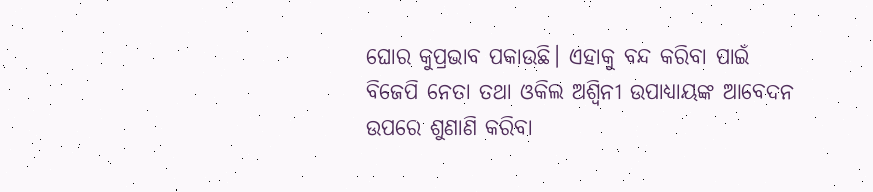ଘୋର କୁପ୍ରଭାବ ପକାଉଛି। ଏହାକୁ ବନ୍ଦ କରିବା ପାଇଁ ବିଜେପି ନେତା ତଥା ଓକିଲ ଅଶ୍ବିନୀ ଉପାଧ୍ୟାୟଙ୍କ ଆବେଦନ ଉପରେ ଶୁଣାଣି କରିବା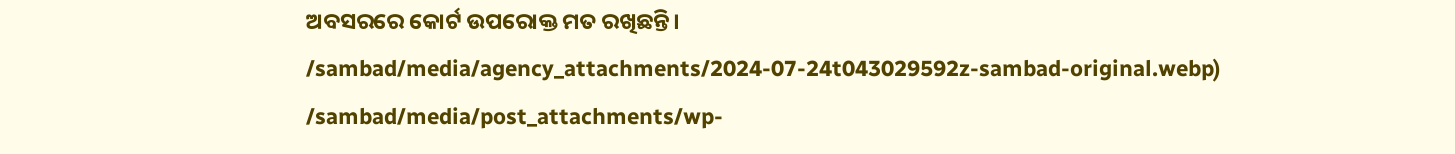ଅବସରରେ କୋର୍ଟ ଉପରୋକ୍ତ ମତ ରଖିଛନ୍ତି।
/sambad/media/agency_attachments/2024-07-24t043029592z-sambad-original.webp)
/sambad/media/post_attachments/wp-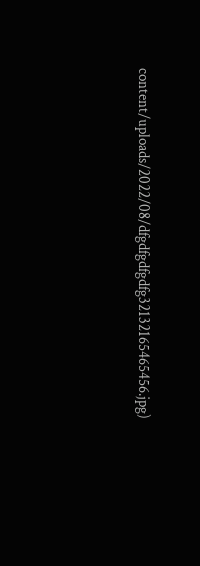content/uploads/2022/08/dfgdfgdfgdfg32132165465456.jpg)